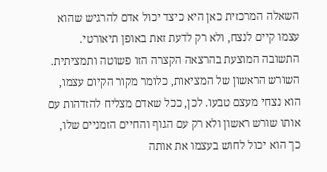השאלה המרכזית כאן היא כיצד יכול אדם להרגיש שהוא עצמו קיים לנצח, ולא רק לדעת זאת באופן תיאורטי. התשובה המוצעת בהרצאה הקצרה הזו פשוטה ותמציתית.
השורש הראשון של המציאות, כלומר מקור הקיום עצמו, הוא נצחי מעצם טבעו. לכן, ככל שאדם מצליח להזדהות עם אותו שורש ראשון ולא רק עם הגוף והחיים הזמניים שלו, כך הוא יכול לחוש בעצמו את אותה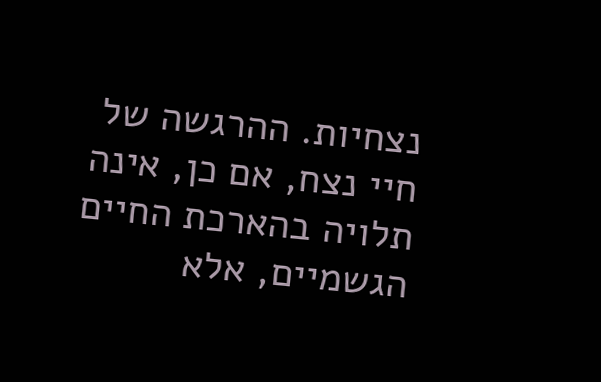נצחיות. ההרגשה של חיי נצח, אם כן, אינה תלויה בהארכת החיים הגשמיים, אלא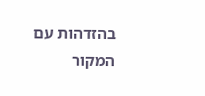בהזדהות עם המקור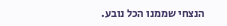הנצחי שממנו הכל נובע.